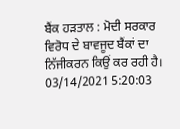ਬੈਂਕ ਹੜਤਾਲ : ਮੋਦੀ ਸਰਕਾਰ ਵਿਰੋਧ ਦੇ ਬਾਵਜੂਦ ਬੈਂਕਾਂ ਦਾ ਨਿੱਜੀਕਰਨ ਕਿਉਂ ਕਰ ਰਹੀ ਹੈ।
03/14/2021 5:20:03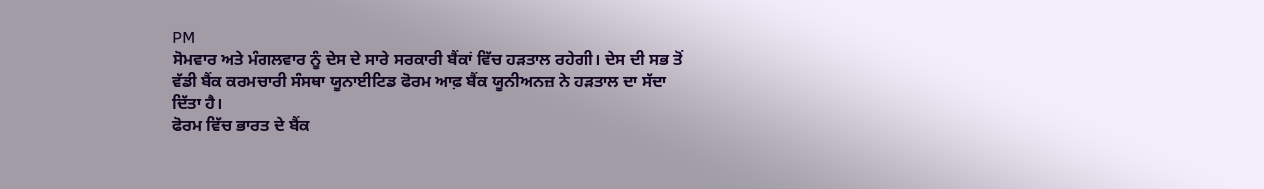PM
ਸੋਮਵਾਰ ਅਤੇ ਮੰਗਲਵਾਰ ਨੂੰ ਦੇਸ ਦੇ ਸਾਰੇ ਸਰਕਾਰੀ ਬੈਂਕਾਂ ਵਿੱਚ ਹੜਤਾਲ ਰਹੇਗੀ। ਦੇਸ ਦੀ ਸਭ ਤੋਂ ਵੱਡੀ ਬੈਂਕ ਕਰਮਚਾਰੀ ਸੰਸਥਾ ਯੂਨਾਈਟਿਡ ਫੋਰਮ ਆਫ਼ ਬੈਂਕ ਯੂਨੀਅਨਜ਼ ਨੇ ਹੜਤਾਲ ਦਾ ਸੱਦਾ ਦਿੱਤਾ ਹੈ।
ਫੋਰਮ ਵਿੱਚ ਭਾਰਤ ਦੇ ਬੈਂਕ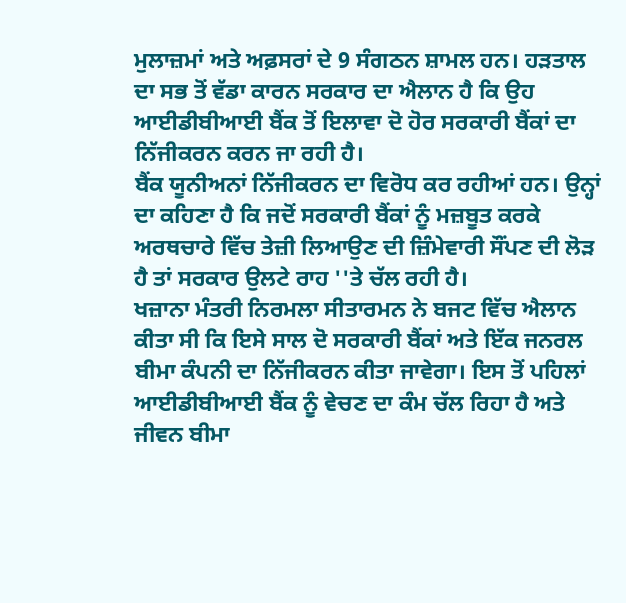ਮੁਲਾਜ਼ਮਾਂ ਅਤੇ ਅਫ਼ਸਰਾਂ ਦੇ 9 ਸੰਗਠਨ ਸ਼ਾਮਲ ਹਨ। ਹੜਤਾਲ ਦਾ ਸਭ ਤੋਂ ਵੱਡਾ ਕਾਰਨ ਸਰਕਾਰ ਦਾ ਐਲਾਨ ਹੈ ਕਿ ਉਹ ਆਈਡੀਬੀਆਈ ਬੈਂਕ ਤੋਂ ਇਲਾਵਾ ਦੋ ਹੋਰ ਸਰਕਾਰੀ ਬੈਂਕਾਂ ਦਾ ਨਿੱਜੀਕਰਨ ਕਰਨ ਜਾ ਰਹੀ ਹੈ।
ਬੈਂਕ ਯੂਨੀਅਨਾਂ ਨਿੱਜੀਕਰਨ ਦਾ ਵਿਰੋਧ ਕਰ ਰਹੀਆਂ ਹਨ। ਉਨ੍ਹਾਂ ਦਾ ਕਹਿਣਾ ਹੈ ਕਿ ਜਦੋਂ ਸਰਕਾਰੀ ਬੈਂਕਾਂ ਨੂੰ ਮਜ਼ਬੂਤ ਕਰਕੇ ਅਰਥਚਾਰੇ ਵਿੱਚ ਤੇਜ਼ੀ ਲਿਆਉਣ ਦੀ ਜ਼ਿੰਮੇਵਾਰੀ ਸੌਂਪਣ ਦੀ ਲੋੜ ਹੈ ਤਾਂ ਸਰਕਾਰ ਉਲਟੇ ਰਾਹ ''ਤੇ ਚੱਲ ਰਹੀ ਹੈ।
ਖਜ਼ਾਨਾ ਮੰਤਰੀ ਨਿਰਮਲਾ ਸੀਤਾਰਮਨ ਨੇ ਬਜਟ ਵਿੱਚ ਐਲਾਨ ਕੀਤਾ ਸੀ ਕਿ ਇਸੇ ਸਾਲ ਦੋ ਸਰਕਾਰੀ ਬੈਂਕਾਂ ਅਤੇ ਇੱਕ ਜਨਰਲ ਬੀਮਾ ਕੰਪਨੀ ਦਾ ਨਿੱਜੀਕਰਨ ਕੀਤਾ ਜਾਵੇਗਾ। ਇਸ ਤੋਂ ਪਹਿਲਾਂ ਆਈਡੀਬੀਆਈ ਬੈਂਕ ਨੂੰ ਵੇਚਣ ਦਾ ਕੰਮ ਚੱਲ ਰਿਹਾ ਹੈ ਅਤੇ ਜੀਵਨ ਬੀਮਾ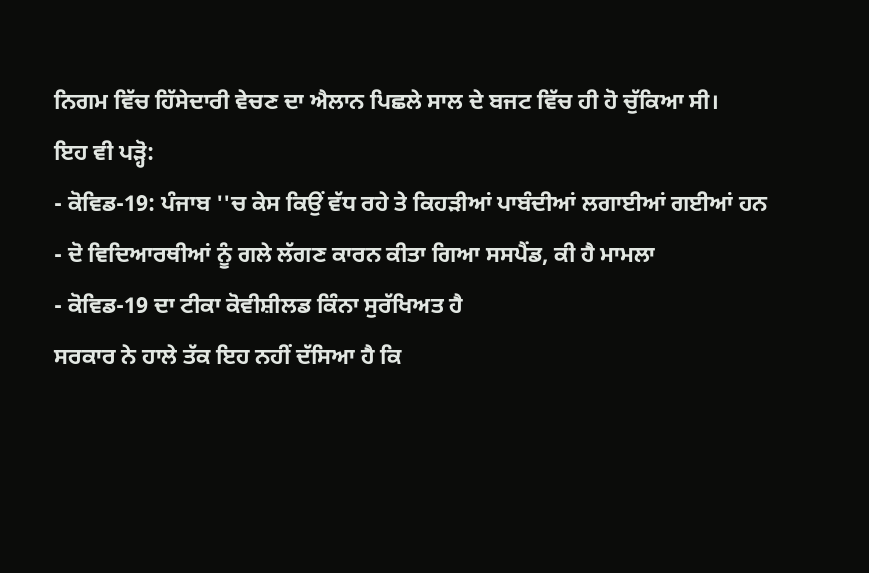ਨਿਗਮ ਵਿੱਚ ਹਿੱਸੇਦਾਰੀ ਵੇਚਣ ਦਾ ਐਲਾਨ ਪਿਛਲੇ ਸਾਲ ਦੇ ਬਜਟ ਵਿੱਚ ਹੀ ਹੋ ਚੁੱਕਿਆ ਸੀ।
ਇਹ ਵੀ ਪੜ੍ਹੋ:
- ਕੋਵਿਡ-19: ਪੰਜਾਬ ''ਚ ਕੇਸ ਕਿਉਂ ਵੱਧ ਰਹੇ ਤੇ ਕਿਹੜੀਆਂ ਪਾਬੰਦੀਆਂ ਲਗਾਈਆਂ ਗਈਆਂ ਹਨ
- ਦੋ ਵਿਦਿਆਰਥੀਆਂ ਨੂੰ ਗਲੇ ਲੱਗਣ ਕਾਰਨ ਕੀਤਾ ਗਿਆ ਸਸਪੈਂਡ, ਕੀ ਹੈ ਮਾਮਲਾ
- ਕੋਵਿਡ-19 ਦਾ ਟੀਕਾ ਕੋਵੀਸ਼ੀਲਡ ਕਿੰਨਾ ਸੁਰੱਖਿਅਤ ਹੈ
ਸਰਕਾਰ ਨੇ ਹਾਲੇ ਤੱਕ ਇਹ ਨਹੀਂ ਦੱਸਿਆ ਹੈ ਕਿ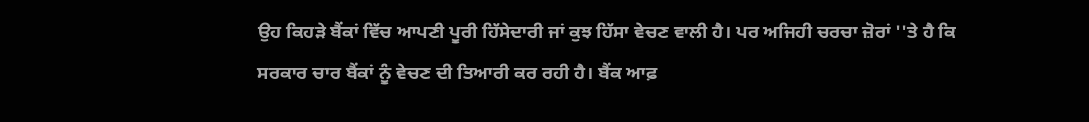ਉਹ ਕਿਹੜੇ ਬੈਂਕਾਂ ਵਿੱਚ ਆਪਣੀ ਪੂਰੀ ਹਿੱਸੇਦਾਰੀ ਜਾਂ ਕੁਝ ਹਿੱਸਾ ਵੇਚਣ ਵਾਲੀ ਹੈ। ਪਰ ਅਜਿਹੀ ਚਰਚਾ ਜ਼ੋਰਾਂ ''ਤੇ ਹੈ ਕਿ ਸਰਕਾਰ ਚਾਰ ਬੈਂਕਾਂ ਨੂੰ ਵੇਚਣ ਦੀ ਤਿਆਰੀ ਕਰ ਰਹੀ ਹੈ। ਬੈਂਕ ਆਫ਼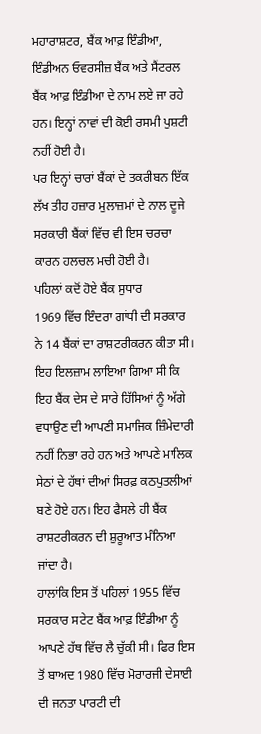ਮਹਾਰਾਸ਼ਟਰ, ਬੈਂਕ ਆਫ਼ ਇੰਡੀਆ, ਇੰਡੀਅਨ ਓਵਰਸੀਜ਼ ਬੈਂਕ ਅਤੇ ਸੈਂਟਰਲ ਬੈਂਕ ਆਫ਼ ਇੰਡੀਆ ਦੇ ਨਾਮ ਲਏ ਜਾ ਰਹੇ ਹਨ। ਇਨ੍ਹਾਂ ਨਾਵਾਂ ਦੀ ਕੋਈ ਰਸਮੀ ਪੁਸ਼ਟੀ ਨਹੀਂ ਹੋਈ ਹੈ।
ਪਰ ਇਨ੍ਹਾਂ ਚਾਰਾਂ ਬੈਂਕਾਂ ਦੇ ਤਕਰੀਬਨ ਇੱਕ ਲੱਖ ਤੀਹ ਹਜ਼ਾਰ ਮੁਲਾਜ਼ਮਾਂ ਦੇ ਨਾਲ ਦੂਜੇ ਸਰਕਾਰੀ ਬੈਂਕਾਂ ਵਿੱਚ ਵੀ ਇਸ ਚਰਚਾ ਕਾਰਨ ਹਲਚਲ ਮਚੀ ਹੋਈ ਹੈ।
ਪਹਿਲਾਂ ਕਦੋਂ ਹੋਏ ਬੈਂਕ ਸੁਧਾਰ
1969 ਵਿੱਚ ਇੰਦਰਾ ਗਾਂਧੀ ਦੀ ਸਰਕਾਰ ਨੇ 14 ਬੈਂਕਾਂ ਦਾ ਰਾਸ਼ਟਰੀਕਰਨ ਕੀਤਾ ਸੀ। ਇਹ ਇਲਜ਼ਾਮ ਲਾਇਆ ਗਿਆ ਸੀ ਕਿ ਇਹ ਬੈਂਕ ਦੇਸ ਦੇ ਸਾਰੇ ਹਿੱਸਿਆਂ ਨੂੰ ਅੱਗੇ ਵਧਾਉਣ ਦੀ ਆਪਣੀ ਸਮਾਜਿਕ ਜ਼ਿੰਮੇਦਾਰੀ ਨਹੀਂ ਨਿਭਾ ਰਹੇ ਹਨ ਅਤੇ ਆਪਣੇ ਮਾਲਿਕ ਸੇਠਾਂ ਦੇ ਹੱਥਾਂ ਦੀਆਂ ਸਿਰਫ਼ ਕਠਪੁਤਲੀਆਂ ਬਣੇ ਹੋਏ ਹਨ। ਇਹ ਫੈਸਲੇ ਹੀ ਬੈਂਕ ਰਾਸ਼ਟਰੀਕਰਨ ਦੀ ਸ਼ੁਰੂਆਤ ਮੰਨਿਆ ਜਾਂਦਾ ਹੈ।
ਹਾਲਾਂਕਿ ਇਸ ਤੋਂ ਪਹਿਲਾਂ 1955 ਵਿੱਚ ਸਰਕਾਰ ਸਟੇਟ ਬੈਂਕ ਆਫ਼ ਇੰਡੀਆ ਨੂੰ ਆਪਣੇ ਹੱਥ ਵਿੱਚ ਲੈ ਚੁੱਕੀ ਸੀ। ਫਿਰ ਇਸ ਤੋਂ ਬਾਅਦ 1980 ਵਿੱਚ ਮੋਰਾਰਜੀ ਦੇਸਾਈ ਦੀ ਜਨਤਾ ਪਾਰਟੀ ਦੀ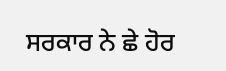ਸਰਕਾਰ ਨੇ ਛੇ ਹੋਰ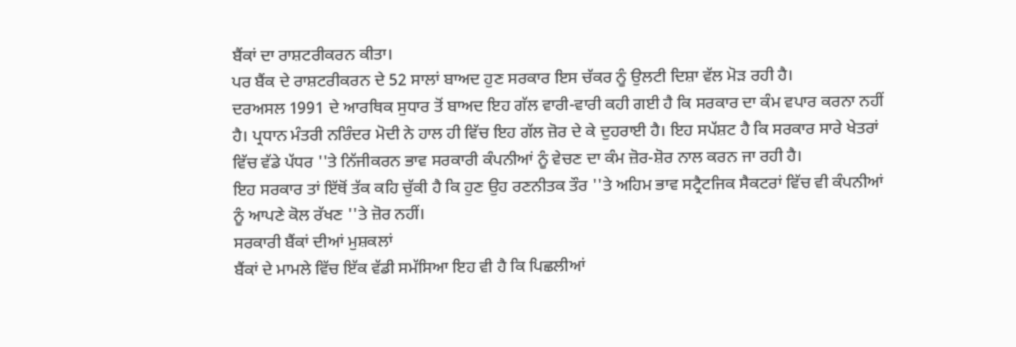ਬੈਂਕਾਂ ਦਾ ਰਾਸ਼ਟਰੀਕਰਨ ਕੀਤਾ।
ਪਰ ਬੈਂਕ ਦੇ ਰਾਸ਼ਟਰੀਕਰਨ ਦੇ 52 ਸਾਲਾਂ ਬਾਅਦ ਹੁਣ ਸਰਕਾਰ ਇਸ ਚੱਕਰ ਨੂੰ ਉਲਟੀ ਦਿਸ਼ਾ ਵੱਲ ਮੋੜ ਰਹੀ ਹੈ।
ਦਰਅਸਲ 1991 ਦੇ ਆਰਥਿਕ ਸੁਧਾਰ ਤੋਂ ਬਾਅਦ ਇਹ ਗੱਲ ਵਾਰੀ-ਵਾਰੀ ਕਹੀ ਗਈ ਹੈ ਕਿ ਸਰਕਾਰ ਦਾ ਕੰਮ ਵਪਾਰ ਕਰਨਾ ਨਹੀਂ ਹੈ। ਪ੍ਰਧਾਨ ਮੰਤਰੀ ਨਰਿੰਦਰ ਮੋਦੀ ਨੇ ਹਾਲ ਹੀ ਵਿੱਚ ਇਹ ਗੱਲ ਜ਼ੋਰ ਦੇ ਕੇ ਦੁਹਰਾਈ ਹੈ। ਇਹ ਸਪੱਸ਼ਟ ਹੈ ਕਿ ਸਰਕਾਰ ਸਾਰੇ ਖੇਤਰਾਂ ਵਿੱਚ ਵੱਡੇ ਪੱਧਰ ''ਤੇ ਨਿੱਜੀਕਰਨ ਭਾਵ ਸਰਕਾਰੀ ਕੰਪਨੀਆਂ ਨੂੰ ਵੇਚਣ ਦਾ ਕੰਮ ਜ਼ੋਰ-ਸ਼ੋਰ ਨਾਲ ਕਰਨ ਜਾ ਰਹੀ ਹੈ।
ਇਹ ਸਰਕਾਰ ਤਾਂ ਇੱਥੋਂ ਤੱਕ ਕਹਿ ਚੁੱਕੀ ਹੈ ਕਿ ਹੁਣ ਉਹ ਰਣਨੀਤਕ ਤੌਰ ''ਤੇ ਅਹਿਮ ਭਾਵ ਸਟ੍ਰੈਟਜਿਕ ਸੈਕਟਰਾਂ ਵਿੱਚ ਵੀ ਕੰਪਨੀਆਂ ਨੂੰ ਆਪਣੇ ਕੋਲ ਰੱਖਣ ''ਤੇ ਜ਼ੋਰ ਨਹੀਂ।
ਸਰਕਾਰੀ ਬੈਂਕਾਂ ਦੀਆਂ ਮੁਸ਼ਕਲਾਂ
ਬੈਂਕਾਂ ਦੇ ਮਾਮਲੇ ਵਿੱਚ ਇੱਕ ਵੱਡੀ ਸਮੱਸਿਆ ਇਹ ਵੀ ਹੈ ਕਿ ਪਿਛਲੀਆਂ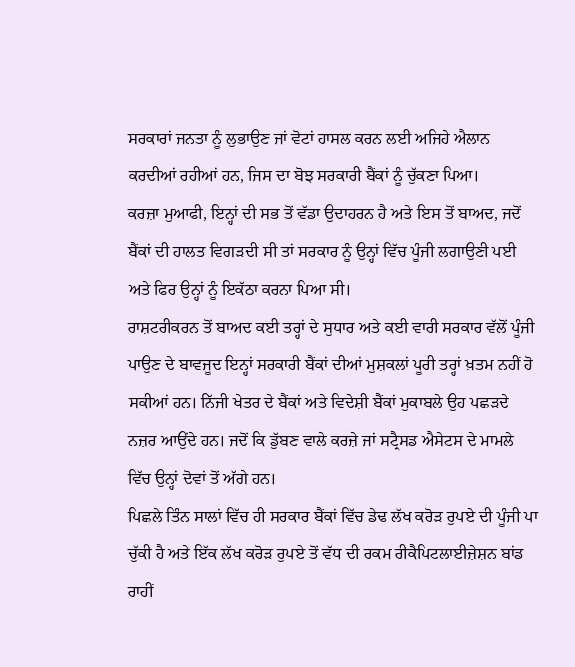ਸਰਕਾਰਾਂ ਜਨਤਾ ਨੂੰ ਲੁਭਾਉਣ ਜਾਂ ਵੋਟਾਂ ਹਾਸਲ ਕਰਨ ਲਈ ਅਜਿਹੇ ਐਲਾਨ ਕਰਦੀਆਂ ਰਹੀਆਂ ਹਨ, ਜਿਸ ਦਾ ਬੋਝ ਸਰਕਾਰੀ ਬੈਂਕਾਂ ਨੂੰ ਚੁੱਕਣਾ ਪਿਆ।
ਕਰਜ਼ਾ ਮੁਆਫੀ, ਇਨ੍ਹਾਂ ਦੀ ਸਭ ਤੋਂ ਵੱਡਾ ਉਦਾਹਰਨ ਹੈ ਅਤੇ ਇਸ ਤੋਂ ਬਾਅਦ, ਜਦੋਂ ਬੈਂਕਾਂ ਦੀ ਹਾਲਤ ਵਿਗੜਦੀ ਸੀ ਤਾਂ ਸਰਕਾਰ ਨੂੰ ਉਨ੍ਹਾਂ ਵਿੱਚ ਪੂੰਜੀ ਲਗਾਉਣੀ ਪਈ ਅਤੇ ਫਿਰ ਉਨ੍ਹਾਂ ਨੂੰ ਇਕੱਠਾ ਕਰਨਾ ਪਿਆ ਸੀ।
ਰਾਸ਼ਟਰੀਕਰਨ ਤੋਂ ਬਾਅਦ ਕਈ ਤਰ੍ਹਾਂ ਦੇ ਸੁਧਾਰ ਅਤੇ ਕਈ ਵਾਰੀ ਸਰਕਾਰ ਵੱਲੋਂ ਪੂੰਜੀ ਪਾਉਣ ਦੇ ਬਾਵਜੂਦ ਇਨ੍ਹਾਂ ਸਰਕਾਰੀ ਬੈਂਕਾਂ ਦੀਆਂ ਮੁਸ਼ਕਲਾਂ ਪੂਰੀ ਤਰ੍ਹਾਂ ਖ਼ਤਮ ਨਹੀਂ ਹੋ ਸਕੀਆਂ ਹਨ। ਨਿੱਜੀ ਖੇਤਰ ਦੇ ਬੈਂਕਾਂ ਅਤੇ ਵਿਦੇਸ਼ੀ ਬੈਂਕਾਂ ਮੁਕਾਬਲੇ ਉਹ ਪਛੜਦੇ ਨਜ਼ਰ ਆਉਂਦੇ ਹਨ। ਜਦੋਂ ਕਿ ਡੁੱਬਣ ਵਾਲੇ ਕਰਜ਼ੇ ਜਾਂ ਸਟ੍ਰੈਸਡ ਐਸੇਟਸ ਦੇ ਮਾਮਲੇ ਵਿੱਚ ਉਨ੍ਹਾਂ ਦੋਵਾਂ ਤੋਂ ਅੱਗੇ ਹਨ।
ਪਿਛਲੇ ਤਿੰਨ ਸਾਲਾਂ ਵਿੱਚ ਹੀ ਸਰਕਾਰ ਬੈਂਕਾਂ ਵਿੱਚ ਡੇਢ ਲੱਖ ਕਰੋੜ ਰੁਪਏ ਦੀ ਪੂੰਜੀ ਪਾ ਚੁੱਕੀ ਹੈ ਅਤੇ ਇੱਕ ਲੱਖ ਕਰੋੜ ਰੁਪਏ ਤੋਂ ਵੱਧ ਦੀ ਰਕਮ ਰੀਕੈਪਿਟਲਾਈਜ਼ੇਸ਼ਨ ਬਾਂਡ ਰਾਹੀਂ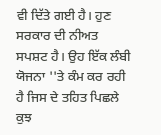ਵੀ ਦਿੱਤੇ ਗਈ ਹੈ। ਹੁਣ ਸਰਕਾਰ ਦੀ ਨੀਅਤ ਸਪਸ਼ਟ ਹੈ। ਉਹ ਇੱਕ ਲੰਬੀ ਯੋਜਨਾ ''ਤੇ ਕੰਮ ਕਰ ਰਹੀ ਹੈ ਜਿਸ ਦੇ ਤਹਿਤ ਪਿਛਲੇ ਕੁਝ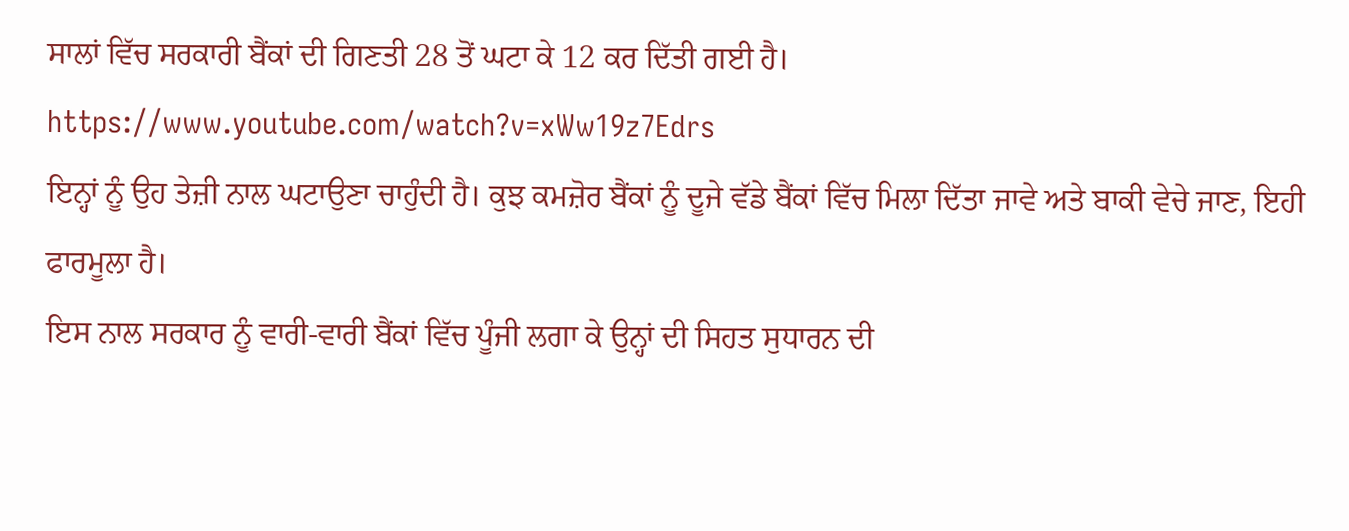ਸਾਲਾਂ ਵਿੱਚ ਸਰਕਾਰੀ ਬੈਂਕਾਂ ਦੀ ਗਿਣਤੀ 28 ਤੋਂ ਘਟਾ ਕੇ 12 ਕਰ ਦਿੱਤੀ ਗਈ ਹੈ।
https://www.youtube.com/watch?v=xWw19z7Edrs
ਇਨ੍ਹਾਂ ਨੂੰ ਉਹ ਤੇਜ਼ੀ ਨਾਲ ਘਟਾਉਣਾ ਚਾਹੁੰਦੀ ਹੈ। ਕੁਝ ਕਮਜ਼ੋਰ ਬੈਂਕਾਂ ਨੂੰ ਦੂਜੇ ਵੱਡੇ ਬੈਂਕਾਂ ਵਿੱਚ ਮਿਲਾ ਦਿੱਤਾ ਜਾਵੇ ਅਤੇ ਬਾਕੀ ਵੇਚੇ ਜਾਣ, ਇਹੀ ਫਾਰਮੂਲਾ ਹੈ।
ਇਸ ਨਾਲ ਸਰਕਾਰ ਨੂੰ ਵਾਰੀ-ਵਾਰੀ ਬੈਂਕਾਂ ਵਿੱਚ ਪੂੰਜੀ ਲਗਾ ਕੇ ਉਨ੍ਹਾਂ ਦੀ ਸਿਹਤ ਸੁਧਾਰਨ ਦੀ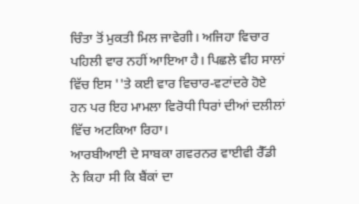ਚਿੰਤਾ ਤੋਂ ਮੁਕਤੀ ਮਿਲ ਜਾਵੇਗੀ। ਅਜਿਹਾ ਵਿਚਾਰ ਪਹਿਲੀ ਵਾਰ ਨਹੀਂ ਆਇਆ ਹੈ। ਪਿਛਲੇ ਵੀਹ ਸਾਲਾਂ ਵਿੱਚ ਇਸ ''ਤੇ ਕਈ ਵਾਰ ਵਿਚਾਰ-ਵਟਾਂਦਰੇ ਹੋਏ ਹਨ ਪਰ ਇਹ ਮਾਮਲਾ ਵਿਰੋਧੀ ਧਿਰਾਂ ਦੀਆਂ ਦਲੀਲਾਂ ਵਿੱਚ ਅਟਕਿਆ ਰਿਹਾ।
ਆਰਬੀਆਈ ਦੇ ਸਾਬਕਾ ਗਵਰਨਰ ਵਾਈਵੀ ਰੈੱਡੀ ਨੇ ਕਿਹਾ ਸੀ ਕਿ ਬੈਂਕਾਂ ਦਾ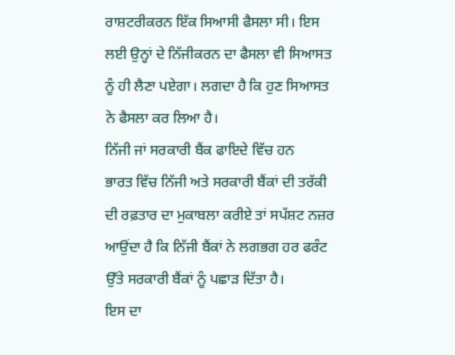ਰਾਸ਼ਟਰੀਕਰਨ ਇੱਕ ਸਿਆਸੀ ਫੈਸਲਾ ਸੀ। ਇਸ ਲਈ ਉਨ੍ਹਾਂ ਦੇ ਨਿੱਜੀਕਰਨ ਦਾ ਫੈਸਲਾ ਵੀ ਸਿਆਸਤ ਨੂੰ ਹੀ ਲੈਣਾ ਪਏਗਾ। ਲਗਦਾ ਹੈ ਕਿ ਹੁਣ ਸਿਆਸਤ ਨੇ ਫੈਸਲਾ ਕਰ ਲਿਆ ਹੈ।
ਨਿੱਜੀ ਜਾਂ ਸਰਕਾਰੀ ਬੈਂਕ ਫਾਇਦੇ ਵਿੱਚ ਹਨ
ਭਾਰਤ ਵਿੱਚ ਨਿੱਜੀ ਅਤੇ ਸਰਕਾਰੀ ਬੈਂਕਾਂ ਦੀ ਤਰੱਕੀ ਦੀ ਰਫ਼ਤਾਰ ਦਾ ਮੁਕਾਬਲਾ ਕਰੀਏ ਤਾਂ ਸਪੱਸ਼ਟ ਨਜ਼ਰ ਆਉਂਦਾ ਹੈ ਕਿ ਨਿੱਜੀ ਬੈਂਕਾਂ ਨੇ ਲਗਭਗ ਹਰ ਫਰੰਟ ਉੱਤੇ ਸਰਕਾਰੀ ਬੈਂਕਾਂ ਨੂੰ ਪਛਾੜ ਦਿੱਤਾ ਹੈ।
ਇਸ ਦਾ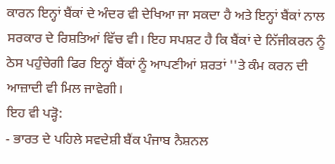ਕਾਰਨ ਇਨ੍ਹਾਂ ਬੈਂਕਾਂ ਦੇ ਅੰਦਰ ਵੀ ਦੇਖਿਆ ਜਾ ਸਕਦਾ ਹੈ ਅਤੇ ਇਨ੍ਹਾਂ ਬੈਂਕਾਂ ਨਾਲ ਸਰਕਾਰ ਦੇ ਰਿਸ਼ਤਿਆਂ ਵਿੱਚ ਵੀ। ਇਹ ਸਪਸ਼ਟ ਹੈ ਕਿ ਬੈਂਕਾਂ ਦੇ ਨਿੱਜੀਕਰਨ ਨੂੰ ਠੇਸ ਪਹੁੰਚੇਗੀ ਫਿਰ ਇਨ੍ਹਾਂ ਬੈਂਕਾਂ ਨੂੰ ਆਪਣੀਆਂ ਸ਼ਰਤਾਂ ''ਤੇ ਕੰਮ ਕਰਨ ਦੀ ਆਜ਼ਾਦੀ ਵੀ ਮਿਲ ਜਾਵੇਗੀ।
ਇਹ ਵੀ ਪੜ੍ਹੋ:
- ਭਾਰਤ ਦੇ ਪਹਿਲੇ ਸਵਦੇਸ਼ੀ ਬੈਂਕ ਪੰਜਾਬ ਨੈਸ਼ਨਲ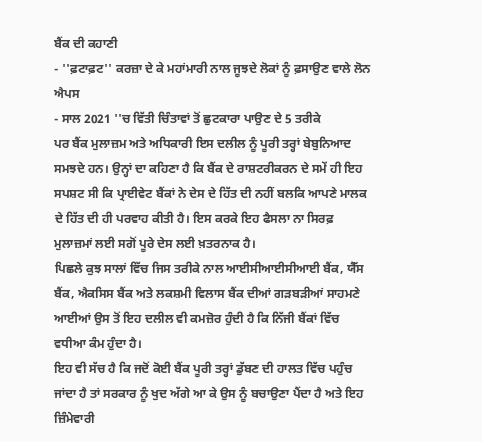ਬੈਂਕ ਦੀ ਕਹਾਣੀ
- ''ਫ਼ਟਾਫ਼ਟ'' ਕਰਜ਼ਾ ਦੇ ਕੇ ਮਹਾਂਮਾਰੀ ਨਾਲ ਜੂਝਦੇ ਲੋਕਾਂ ਨੂੰ ਫ਼ਸਾਉਣ ਵਾਲੇ ਲੋਨ ਐਪਸ
- ਸਾਲ 2021 ''ਚ ਵਿੱਤੀ ਚਿੰਤਾਵਾਂ ਤੋਂ ਛੁਟਕਾਰਾ ਪਾਉਣ ਦੇ 5 ਤਰੀਕੇ
ਪਰ ਬੈਂਕ ਮੁਲਾਜ਼ਮ ਅਤੇ ਅਧਿਕਾਰੀ ਇਸ ਦਲੀਲ ਨੂੰ ਪੂਰੀ ਤਰ੍ਹਾਂ ਬੇਬੁਨਿਆਦ ਸਮਝਦੇ ਹਨ। ਉਨ੍ਹਾਂ ਦਾ ਕਹਿਣਾ ਹੈ ਕਿ ਬੈਂਕ ਦੇ ਰਾਸ਼ਟਰੀਕਰਨ ਦੇ ਸਮੇਂ ਹੀ ਇਹ ਸਪਸ਼ਟ ਸੀ ਕਿ ਪ੍ਰਾਈਵੇਟ ਬੈਂਕਾਂ ਨੇ ਦੇਸ ਦੇ ਹਿੱਤ ਦੀ ਨਹੀਂ ਬਲਕਿ ਆਪਣੇ ਮਾਲਕ ਦੇ ਹਿੱਤ ਦੀ ਹੀ ਪਰਵਾਹ ਕੀਤੀ ਹੈ। ਇਸ ਕਰਕੇ ਇਹ ਫੈਸਲਾ ਨਾ ਸਿਰਫ਼ ਮੁਲਾਜ਼ਮਾਂ ਲਈ ਸਗੋਂ ਪੂਰੇ ਦੇਸ ਲਈ ਖ਼ਤਰਨਾਕ ਹੈ।
ਪਿਛਲੇ ਕੁਝ ਸਾਲਾਂ ਵਿੱਚ ਜਿਸ ਤਰੀਕੇ ਨਾਲ ਆਈਸੀਆਈਸੀਆਈ ਬੈਂਕ, ਯੈੱਸ ਬੈਂਕ, ਐਕਸਿਸ ਬੈਂਕ ਅਤੇ ਲਕਸ਼ਮੀ ਵਿਲਾਸ ਬੈਂਕ ਦੀਆਂ ਗੜਬੜੀਆਂ ਸਾਹਮਣੇ ਆਈਆਂ ਉਸ ਤੋਂ ਇਹ ਦਲੀਲ ਵੀ ਕਮਜ਼ੋਰ ਹੁੰਦੀ ਹੈ ਕਿ ਨਿੱਜੀ ਬੈਂਕਾਂ ਵਿੱਚ ਵਧੀਆ ਕੰਮ ਹੁੰਦਾ ਹੈ।
ਇਹ ਵੀ ਸੱਚ ਹੈ ਕਿ ਜਦੋਂ ਕੋਈ ਬੈਂਕ ਪੂਰੀ ਤਰ੍ਹਾਂ ਡੁੱਬਣ ਦੀ ਹਾਲਤ ਵਿੱਚ ਪਹੁੰਚ ਜਾਂਦਾ ਹੈ ਤਾਂ ਸਰਕਾਰ ਨੂੰ ਖੁਦ ਅੱਗੇ ਆ ਕੇ ਉਸ ਨੂੰ ਬਚਾਉਣਾ ਪੈਂਦਾ ਹੈ ਅਤੇ ਇਹ ਜ਼ਿੰਮੇਵਾਰੀ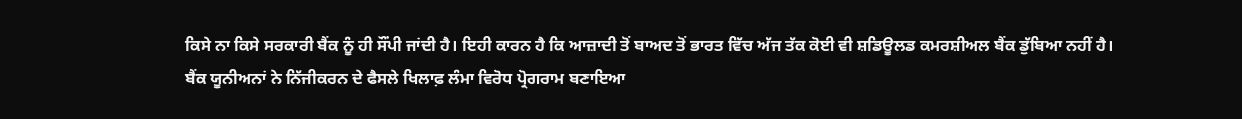ਕਿਸੇ ਨਾ ਕਿਸੇ ਸਰਕਾਰੀ ਬੈਂਕ ਨੂੰ ਹੀ ਸੌਂਪੀ ਜਾਂਦੀ ਹੈ। ਇਹੀ ਕਾਰਨ ਹੈ ਕਿ ਆਜ਼ਾਦੀ ਤੋਂ ਬਾਅਦ ਤੋਂ ਭਾਰਤ ਵਿੱਚ ਅੱਜ ਤੱਕ ਕੋਈ ਵੀ ਸ਼ਡਿਊਲਡ ਕਮਰਸ਼ੀਅਲ ਬੈਂਕ ਡੁੱਬਿਆ ਨਹੀਂ ਹੈ।
ਬੈਂਕ ਯੂਨੀਅਨਾਂ ਨੇ ਨਿੱਜੀਕਰਨ ਦੇ ਫੈਸਲੇ ਖਿਲਾਫ਼ ਲੰਮਾ ਵਿਰੋਧ ਪ੍ਰੋਗਰਾਮ ਬਣਾਇਆ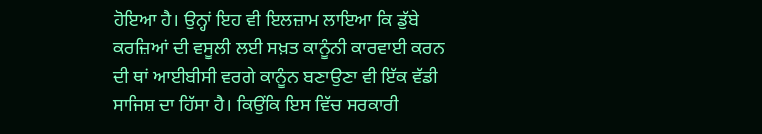ਹੋਇਆ ਹੈ। ਉਨ੍ਹਾਂ ਇਹ ਵੀ ਇਲਜ਼ਾਮ ਲਾਇਆ ਕਿ ਡੁੱਬੇ ਕਰਜ਼ਿਆਂ ਦੀ ਵਸੂਲੀ ਲਈ ਸਖ਼ਤ ਕਾਨੂੰਨੀ ਕਾਰਵਾਈ ਕਰਨ ਦੀ ਥਾਂ ਆਈਬੀਸੀ ਵਰਗੇ ਕਾਨੂੰਨ ਬਣਾਉਣਾ ਵੀ ਇੱਕ ਵੱਡੀ ਸਾਜਿਸ਼ ਦਾ ਹਿੱਸਾ ਹੈ। ਕਿਉਂਕਿ ਇਸ ਵਿੱਚ ਸਰਕਾਰੀ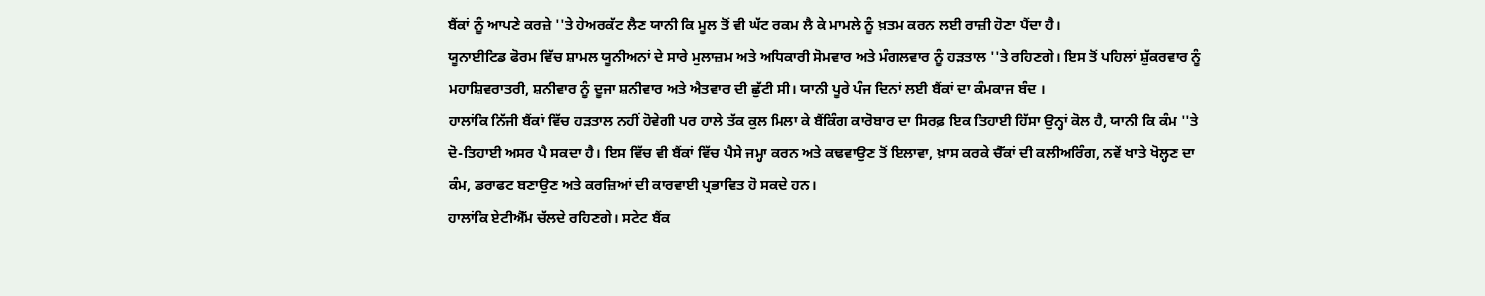ਬੈਂਕਾਂ ਨੂੰ ਆਪਣੇ ਕਰਜ਼ੇ ''ਤੇ ਹੇਅਰਕੱਟ ਲੈਣ ਯਾਨੀ ਕਿ ਮੂਲ ਤੋਂ ਵੀ ਘੱਟ ਰਕਮ ਲੈ ਕੇ ਮਾਮਲੇ ਨੂੰ ਖ਼ਤਮ ਕਰਨ ਲਈ ਰਾਜ਼ੀ ਹੋਣਾ ਪੈਂਦਾ ਹੈ।
ਯੂਨਾਈਟਿਡ ਫੋਰਮ ਵਿੱਚ ਸ਼ਾਮਲ ਯੂਨੀਅਨਾਂ ਦੇ ਸਾਰੇ ਮੁਲਾਜ਼ਮ ਅਤੇ ਅਧਿਕਾਰੀ ਸੋਮਵਾਰ ਅਤੇ ਮੰਗਲਵਾਰ ਨੂੰ ਹੜਤਾਲ ''ਤੇ ਰਹਿਣਗੇ। ਇਸ ਤੋਂ ਪਹਿਲਾਂ ਸ਼ੁੱਕਰਵਾਰ ਨੂੰ ਮਹਾਸ਼ਿਵਰਾਤਰੀ, ਸ਼ਨੀਵਾਰ ਨੂੰ ਦੂਜਾ ਸ਼ਨੀਵਾਰ ਅਤੇ ਐਤਵਾਰ ਦੀ ਛੁੱਟੀ ਸੀ। ਯਾਨੀ ਪੂਰੇ ਪੰਜ ਦਿਨਾਂ ਲਈ ਬੈਂਕਾਂ ਦਾ ਕੰਮਕਾਜ ਬੰਦ ।
ਹਾਲਾਂਕਿ ਨਿੱਜੀ ਬੈਂਕਾਂ ਵਿੱਚ ਹੜਤਾਲ ਨਹੀਂ ਹੋਵੇਗੀ ਪਰ ਹਾਲੇ ਤੱਕ ਕੁਲ ਮਿਲਾ ਕੇ ਬੈਂਕਿੰਗ ਕਾਰੋਬਾਰ ਦਾ ਸਿਰਫ਼ ਇਕ ਤਿਹਾਈ ਹਿੱਸਾ ਉਨ੍ਹਾਂ ਕੋਲ ਹੈ, ਯਾਨੀ ਕਿ ਕੰਮ ''ਤੇ ਦੋ-ਤਿਹਾਈ ਅਸਰ ਪੈ ਸਕਦਾ ਹੈ। ਇਸ ਵਿੱਚ ਵੀ ਬੈਂਕਾਂ ਵਿੱਚ ਪੈਸੇ ਜਮ੍ਹਾ ਕਰਨ ਅਤੇ ਕਢਵਾਉਣ ਤੋਂ ਇਲਾਵਾ, ਖ਼ਾਸ ਕਰਕੇ ਚੈੱਕਾਂ ਦੀ ਕਲੀਅਰਿੰਗ, ਨਵੇਂ ਖਾਤੇ ਖੋਲ੍ਹਣ ਦਾ ਕੰਮ, ਡਰਾਫਟ ਬਣਾਉਣ ਅਤੇ ਕਰਜ਼ਿਆਂ ਦੀ ਕਾਰਵਾਈ ਪ੍ਰਭਾਵਿਤ ਹੋ ਸਕਦੇ ਹਨ।
ਹਾਲਾਂਕਿ ਏਟੀਐੱਮ ਚੱਲਦੇ ਰਹਿਣਗੇ। ਸਟੇਟ ਬੈਂਕ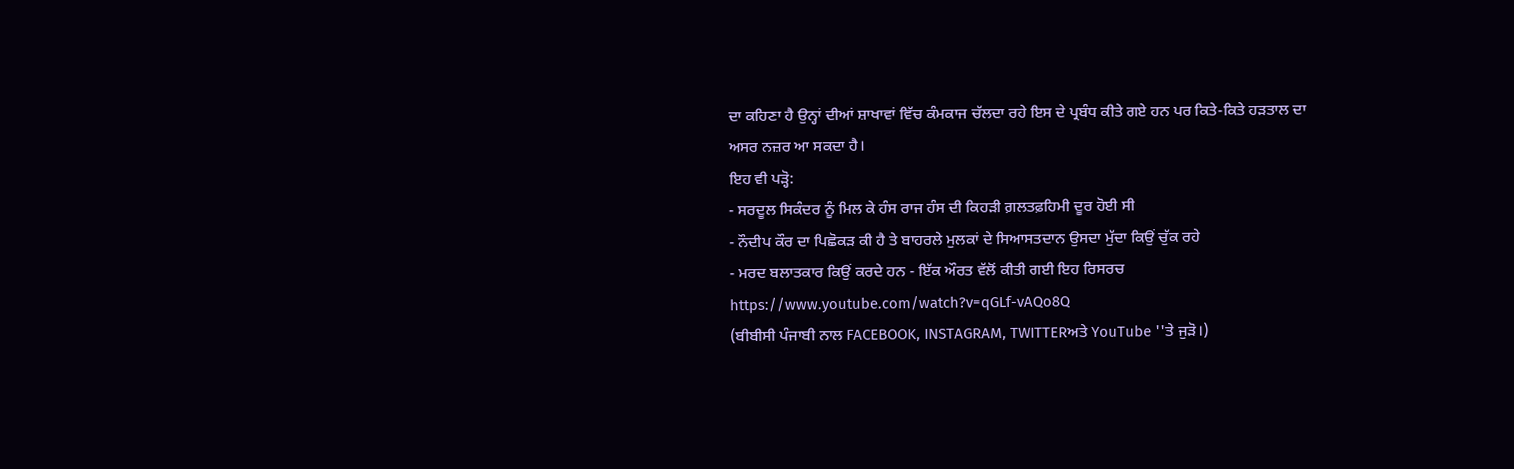ਦਾ ਕਹਿਣਾ ਹੈ ਉਨ੍ਹਾਂ ਦੀਆਂ ਸ਼ਾਖਾਵਾਂ ਵਿੱਚ ਕੰਮਕਾਜ ਚੱਲਦਾ ਰਹੇ ਇਸ ਦੇ ਪ੍ਰਬੰਧ ਕੀਤੇ ਗਏ ਹਨ ਪਰ ਕਿਤੇ-ਕਿਤੇ ਹੜਤਾਲ ਦਾ ਅਸਰ ਨਜ਼ਰ ਆ ਸਕਦਾ ਹੈ।
ਇਹ ਵੀ ਪੜ੍ਹੋ:
- ਸਰਦੂਲ ਸਿਕੰਦਰ ਨੂੰ ਮਿਲ ਕੇ ਹੰਸ ਰਾਜ ਹੰਸ ਦੀ ਕਿਹੜੀ ਗ਼ਲਤਫ਼ਹਿਮੀ ਦੂਰ ਹੋਈ ਸੀ
- ਨੌਦੀਪ ਕੌਰ ਦਾ ਪਿਛੋਕੜ ਕੀ ਹੈ ਤੇ ਬਾਹਰਲੇ ਮੁਲਕਾਂ ਦੇ ਸਿਆਸਤਦਾਨ ਉਸਦਾ ਮੁੱਦਾ ਕਿਉਂ ਚੁੱਕ ਰਹੇ
- ਮਰਦ ਬਲਾਤਕਾਰ ਕਿਉਂ ਕਰਦੇ ਹਨ - ਇੱਕ ਔਰਤ ਵੱਲੋਂ ਕੀਤੀ ਗਈ ਇਹ ਰਿਸਰਚ
https://www.youtube.com/watch?v=qGLf-vAQo8Q
(ਬੀਬੀਸੀ ਪੰਜਾਬੀ ਨਾਲ FACEBOOK, INSTAGRAM, TWITTERਅਤੇ YouTube ''ਤੇ ਜੁੜੋ।)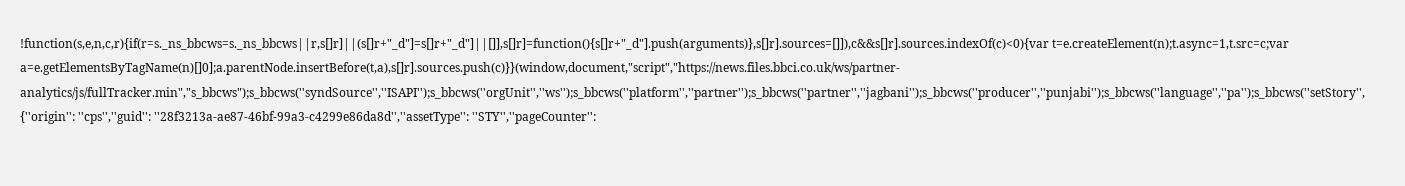!function(s,e,n,c,r){if(r=s._ns_bbcws=s._ns_bbcws||r,s[]r]||(s[]r+"_d"]=s[]r+"_d"]||[]],s[]r]=function(){s[]r+"_d"].push(arguments)},s[]r].sources=[]]),c&&s[]r].sources.indexOf(c)<0){var t=e.createElement(n);t.async=1,t.src=c;var a=e.getElementsByTagName(n)[]0];a.parentNode.insertBefore(t,a),s[]r].sources.push(c)}}(window,document,"script","https://news.files.bbci.co.uk/ws/partner-analytics/js/fullTracker.min","s_bbcws");s_bbcws(''syndSource'',''ISAPI'');s_bbcws(''orgUnit'',''ws'');s_bbcws(''platform'',''partner'');s_bbcws(''partner'',''jagbani'');s_bbcws(''producer'',''punjabi'');s_bbcws(''language'',''pa'');s_bbcws(''setStory'', {''origin'': ''cps'',''guid'': ''28f3213a-ae87-46bf-99a3-c4299e86da8d'',''assetType'': ''STY'',''pageCounter'':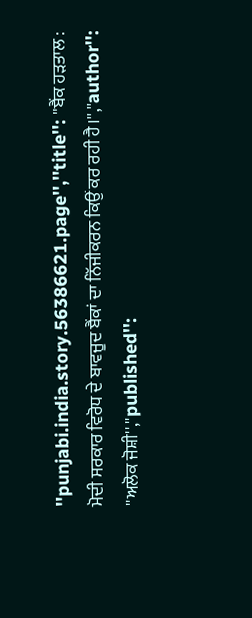''punjabi.india.story.56386621.page'',''title'': ''ਬੈਂਕ ਹੜਤਾਲ : ਮੋਦੀ ਸਰਕਾਰ ਵਿਰੋਧ ਦੇ ਬਾਵਜੂਦ ਬੈਂਕਾਂ ਦਾ ਨਿੱਜੀਕਰਨ ਕਿਉਂ ਕਰ ਰਹੀ ਹੈ।'',''author'': ''ਅਲੋਕ ਜੋਸ਼ੀ'',''published'':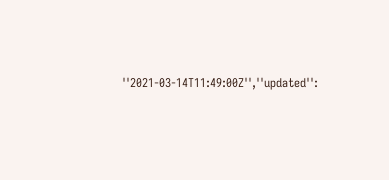''2021-03-14T11:49:00Z'',''updated'':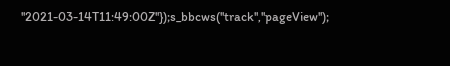''2021-03-14T11:49:00Z''});s_bbcws(''track'',''pageView'');